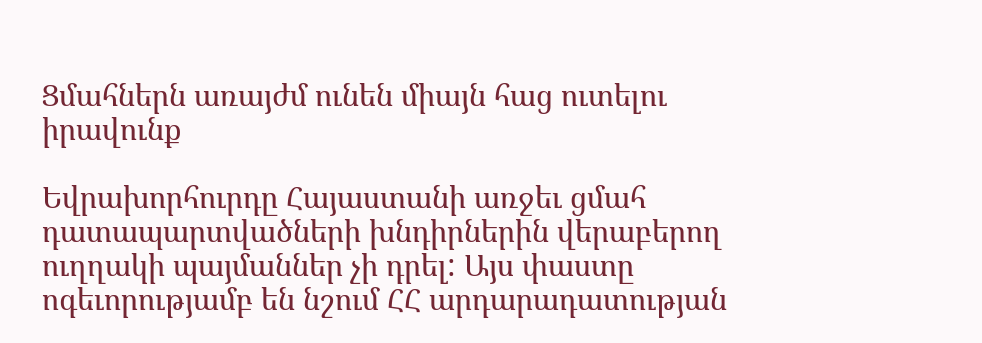Ցմահներն առայժմ ունեն միայն հաց ուտելու իրավունք

Եվրախորհուրդը Հայաստանի առջեւ ցմահ դատապարտվածների խնդիրներին վերաբերող ուղղակի պայմաններ չի դրել: Այս փաստը ոգեւորությամբ են նշում ՀՀ արդարադատության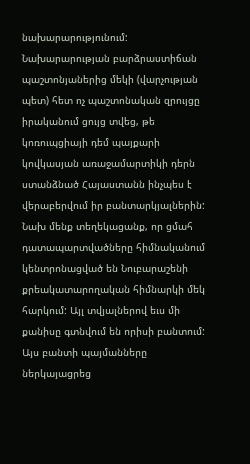նախարարությունում: Նախարարության բարձրաստիճան պաշտոնյաներից մեկի (վարչության պետ) հետ ոչ պաշտոնական զրույցը իրականում ցույց տվեց, թե կոռուպցիայի դեմ պայքարի կովկասյան առաջամարտիկի դերն ստանձնած Հայաստանն ինչպես է վերաբերվում իր բանտարկյալներին: Նախ մենք տեղեկացանք, որ ցմահ դատապարտվածները հիմնականում կենտրոնացված են Նուբարաշենի քրեակատարողական հիմնարկի մեկ հարկում: Այլ տվյալներով եւս մի քանիսը գտնվում են որիսի բանտում: Այս բանտի պայմանները ներկայացրեց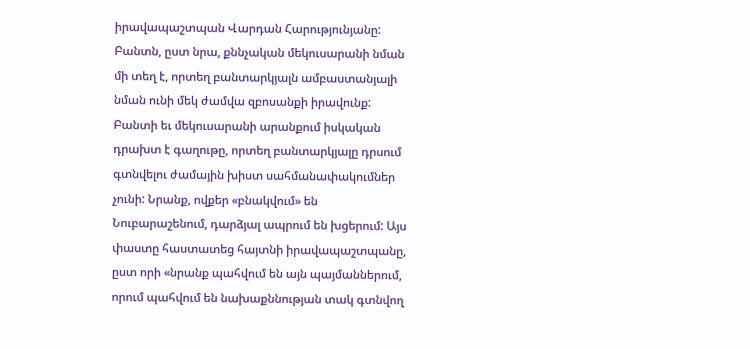իրավապաշտպան Վարդան Հարությունյանը: Բանտն, ըստ նրա, քննչական մեկուսարանի նման մի տեղ է, որտեղ բանտարկյալն ամբաստանյալի նման ունի մեկ ժամվա զբոսանքի իրավունք: Բանտի եւ մեկուսարանի արանքում իսկական դրախտ է գաղութը, որտեղ բանտարկյալը դրսում գտնվելու ժամային խիստ սահմանափակումներ չունի: Նրանք, ովքեր «բնակվում» են Նուբարաշենում, դարձյալ ապրում են խցերում: Այս փաստը հաստատեց հայտնի իրավապաշտպանը, ըստ որի «նրանք պահվում են այն պայմաններում, որում պահվում են նախաքննության տակ գտնվող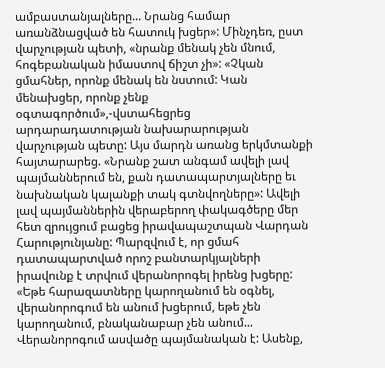ամբաստանյալները... Նրանց համար առանձնացված են հատուկ խցեր»: Մինչդեռ, ըստ վարչության պետի, «նրանք մենակ չեն մնում, հոգեբանական իմաստով ճիշտ չի»: «Չկան ցմահներ, որոնք մենակ են նստում: Կան մենախցեր, որոնք չենք օգտագործում»,-վստահեցրեց արդարադատության նախարարության վարչության պետը: Այս մարդն առանց երկմտանքի հայտարարեց. «Նրանք շատ անգամ ավելի լավ պայմաններում են, քան դատապարտյալները եւ նախնական կալանքի տակ գտնվողները»: Ավելի լավ պայմաններին վերաբերող փակագծերը մեր հետ զրույցում բացեց իրավապաշտպան Վարդան Հարությունյանը: Պարզվում է, որ ցմահ դատապարտված որոշ բանտարկյալների իրավունք է տրվում վերանորոգել իրենց խցերը: «Եթե հարազատները կարողանում են օգնել, վերանորոգում են անում խցերում, եթե չեն կարողանում, բնականաբար չեն անում... Վերանորոգում ասվածը պայմանական է: Ասենք,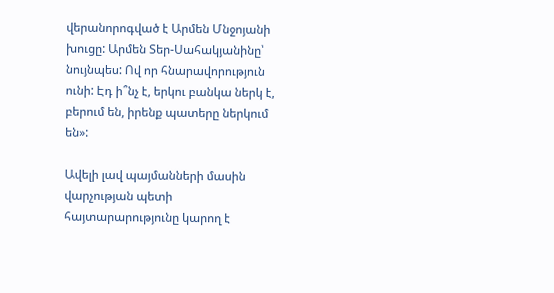վերանորոգված է Արմեն Մնջոյանի խուցը: Արմեն Տեր-Սահակյանինը՝ նույնպես: Ով որ հնարավորություն ունի: Էդ ի՞նչ է, երկու բանկա ներկ է, բերում են, իրենք պատերը ներկում են»:

Ավելի լավ պայմանների մասին վարչության պետի հայտարարությունը կարող է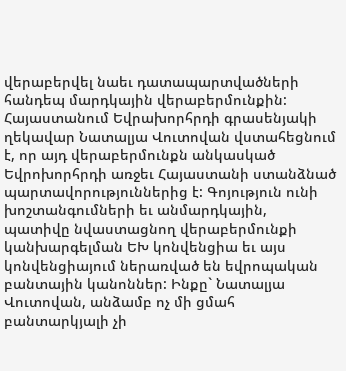վերաբերվել նաեւ դատապարտվածների հանդեպ մարդկային վերաբերմունքին: Հայաստանում Եվրախորհրդի գրասենյակի ղեկավար Նատալյա Վուտովան վստահեցնում է, որ այդ վերաբերմունքն անկասկած Եվրոխորհրդի առջեւ Հայաստանի ստանձնած պարտավորություններից է: Գոյություն ունի խոշտանգումների եւ անմարդկային, պատիվը նվաստացնող վերաբերմունքի կանխարգելման ԵԽ կոնվենցիա եւ այս կոնվենցիայում ներառված են եվրոպական բանտային կանոններ: Ինքը` Նատալյա Վուտովան, անձամբ ոչ մի ցմահ բանտարկյալի չի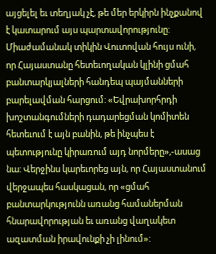այցելել եւ տեղյակ չէ, թե մեր երկիրն ինչքանով է կատարում այս պարտավորությունը: Միաժամանակ տիկին Վուտովան հույս ունի, որ Հայաստանը հետեւողական կլինի ցմահ բանտարկյալների հանդեպ պայմանների բարելավման հարցում: «Եվրախորհրդի խոշտանգումների դադարեցման կոմիտեն հետեւում է այն բանին, թե ինչպես է պետությունը կիրառում այդ նորմերը»,-ասաց նա: Վերջինս կարեւորեց այն, որ Հայաստանում վերջապես հասկացան, որ «ցմահ բանտարկությունն առանց համաներման հնարավորության եւ առանց վաղակետ ազատման իրավունքի չի լինում»: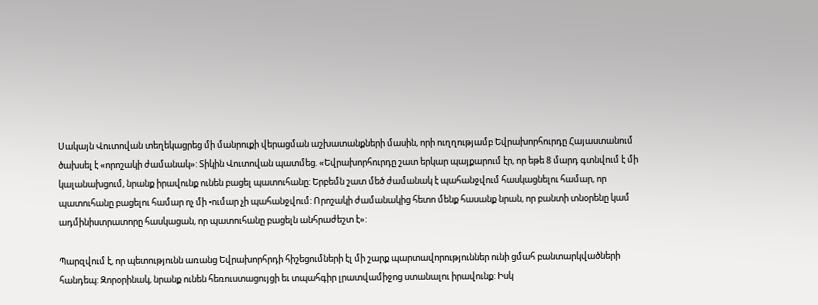Սակայն Վուտովան տեղեկացրեց մի մանրուքի վերացման աշխատանքների մասին, որի ուղղությամբ Եվրախորհուրդը Հայաստանում ծախսել է «որոշակի ժամանակ»: Տիկին Վուտովան պատմեց. «Եվրախորհուրդը շատ երկար պայքարում էր, որ եթե 8 մարդ գտնվում է մի կալանախցում, նրանք իրավունք ունեն բացել պատուհանը: Երբեմն շատ մեծ ժամանակ է պահանջվում հասկացնելու համար, որ պատուհանը բացելու համար ոչ մի •ումար չի պահանջվում: Որոշակի ժամանակից հետո մենք հասանք նրան, որ բանտի տնօրենը կամ ադմինիստրատորը հասկացան, որ պատուհանը բացելն անհրաժեշտ է»:

Պարզվում է, որ պետությունն առանց Եվրախորհրդի հիշեցումների էլ մի շարք պարտավորություններ ունի ցմահ բանտարկվածների հանդեպ: Զորօրինակ, նրանք ունեն հեռուստացույցի եւ տպահգիր լրատվամիջոց ստանալու իրավունք: Իսկ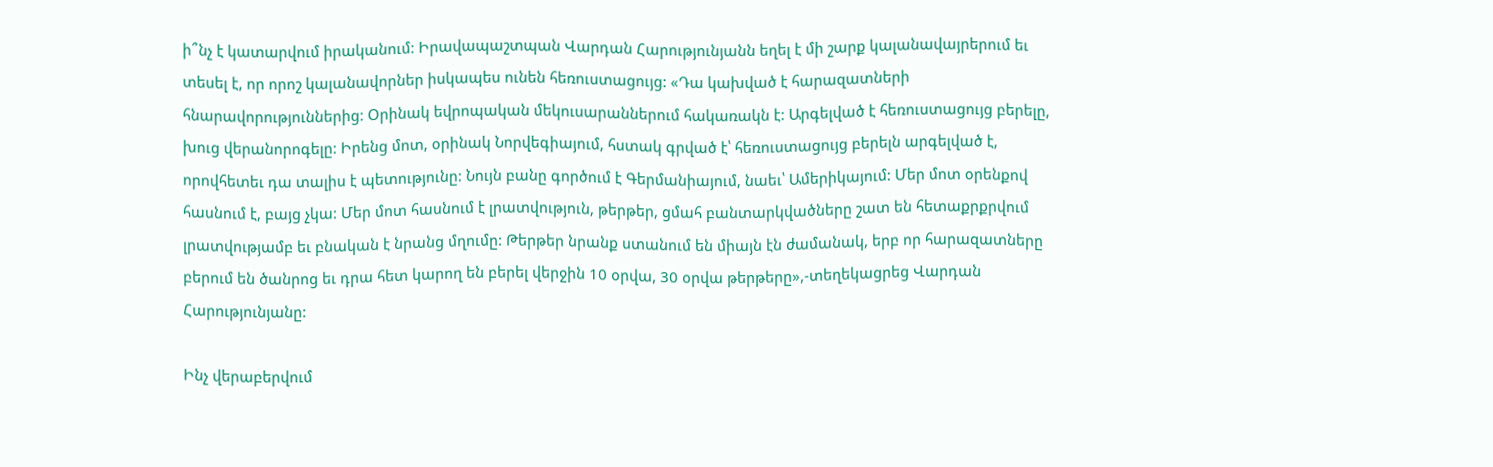ի՞նչ է կատարվում իրականում: Իրավապաշտպան Վարդան Հարությունյանն եղել է մի շարք կալանավայրերում եւ տեսել է, որ որոշ կալանավորներ իսկապես ունեն հեռուստացույց: «Դա կախված է հարազատների հնարավորություններից: Օրինակ եվրոպական մեկուսարաններում հակառակն է: Արգելված է հեռուստացույց բերելը, խուց վերանորոգելը: Իրենց մոտ, օրինակ Նորվեգիայում, հստակ գրված է՝ հեռուստացույց բերելն արգելված է, որովհետեւ դա տալիս է պետությունը: Նույն բանը գործում է Գերմանիայում, նաեւ՝ Ամերիկայում: Մեր մոտ օրենքով հասնում է, բայց չկա: Մեր մոտ հասնում է լրատվություն, թերթեր, ցմահ բանտարկվածները շատ են հետաքրքրվում լրատվությամբ եւ բնական է նրանց մղումը: Թերթեր նրանք ստանում են միայն էն ժամանակ, երբ որ հարազատները բերում են ծանրոց եւ դրա հետ կարող են բերել վերջին 10 օրվա, 30 օրվա թերթերը»,-տեղեկացրեց Վարդան Հարությունյանը:

Ինչ վերաբերվում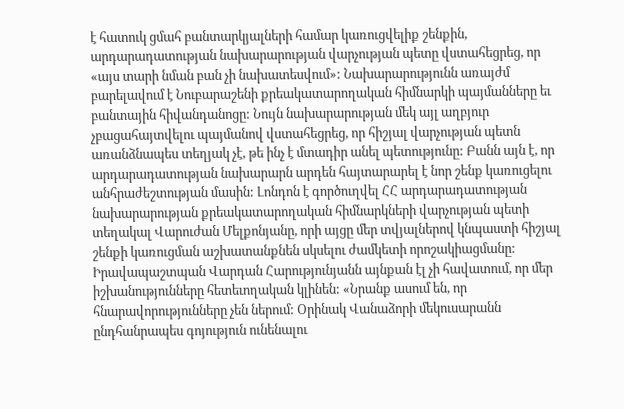է հատուկ ցմահ բանտարկյալների համար կառուցվելիք շենքին, արդարադատության նախարարության վարչության պետը վստահեցրեց, որ «այս տարի նման բան չի նախատեսվում»: Նախարարությունն առայժմ բարելավում է Նուբարաշենի քրեակատարողական հիմնարկի պայմանները եւ բանտային հիվանդանոցը: Նույն նախարարության մեկ այլ աղբյուր չբացահայտվելու պայմանով վստահեցրեց, որ հիշյալ վարչության պետն առանձնապես տեղյակ չէ, թե ինչ է մտադիր անել պետությունը: Բանն այն է, որ արդարադատության նախարարն արդեն հայտարարել է նոր շենք կառուցելու անհրաժեշտության մասին: Լոնդոն է գործուղվել ՀՀ արդարադատության նախարարության քրեակատարողական հիմնարկների վարչության պետի տեղակալ Վարուժան Մելքոնյանը, որի այցը մեր տվյալներով կնպաստի հիշյալ շենքի կառուցման աշխատանքնեն սկսելու ժամկետի որոշակիացմանը: Իրավապաշտպան Վարդան Հարությունյանն այնքան էլ չի հավատում, որ մեր իշխանությունները հետեւողական կլինեն: «Նրանք ասում են, որ հնարավորությունները չեն ներում: Օրինակ Վանաձորի մեկուսարանն ընդհանրապես գոյություն ունենալու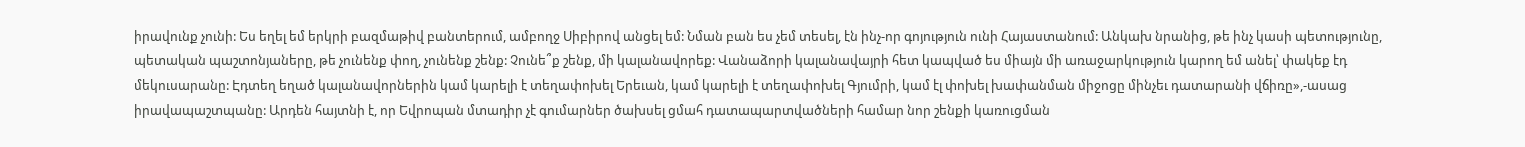իրավունք չունի: Ես եղել եմ երկրի բազմաթիվ բանտերում, ամբողջ Սիբիրով անցել եմ: Նման բան ես չեմ տեսել, էն ինչ-որ գոյություն ունի Հայաստանում: Անկախ նրանից, թե ինչ կասի պետությունը, պետական պաշտոնյաները, թե չունենք փող, չունենք շենք: Չունե՞ք շենք, մի կալանավորեք: Վանաձորի կալանավայրի հետ կապված ես միայն մի առաջարկություն կարող եմ անել՝ փակեք էդ մեկուսարանը: Էդտեղ եղած կալանավորներին կամ կարելի է տեղափոխել Երեւան, կամ կարելի է տեղափոխել Գյումրի, կամ էլ փոխել խափանման միջոցը մինչեւ դատարանի վճիռը»,-ասաց իրավապաշտպանը: Արդեն հայտնի է, որ Եվրոպան մտադիր չէ գումարներ ծախսել ցմահ դատապարտվածների համար նոր շենքի կառուցման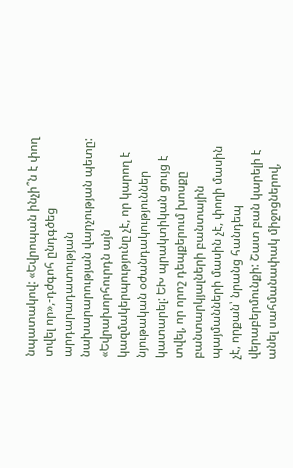նպատակով: «Եվրոպան ինչի՞ն է փող տվել որ»,-դժգոհ ընդգծեց արդարադատության նախարարության վարչության պետը: «Եվրախորհուրդն այն կազմակերպությունը չէ, որ կարող է նյութական օժանդակություններ կատարել: ԵԽ պրակտիկան ցույց է տվել, որ որոշ դեպքերում խոսքը բանտարկյալների բանտային պայմանների մասին չէ, փողի մասին չէ, որքան՝ նրանց հանդեպ վերաբերմունքի: Շատ բան կարելի է անել սահմանափակ միջոցներով,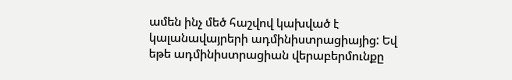ամեն ինչ մեծ հաշվով կախված է կալանավայրերի ադմինիստրացիայից: Եվ եթե ադմինիստրացիան վերաբերմունքը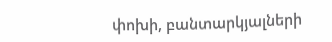փոխի, բանտարկյալների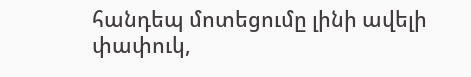հանդեպ մոտեցումը լինի ավելի փափուկ,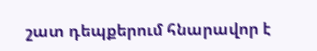շատ դեպքերում հնարավոր է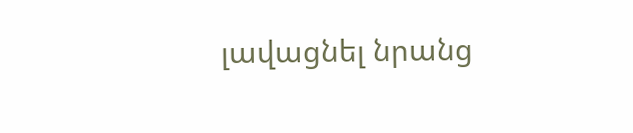լավացնել նրանց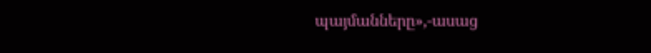պայմանները»,-ասաց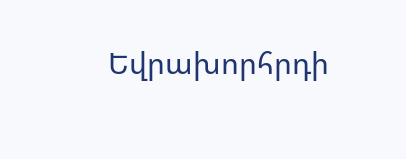Եվրախորհրդի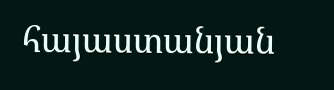հայաստանյան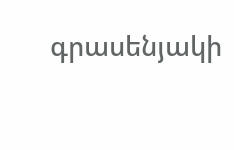գրասենյակի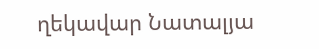ղեկավար Նատալյա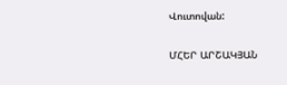Վուտովան:

ՄՀԵՐ ԱՐՇԱԿՅԱՆ